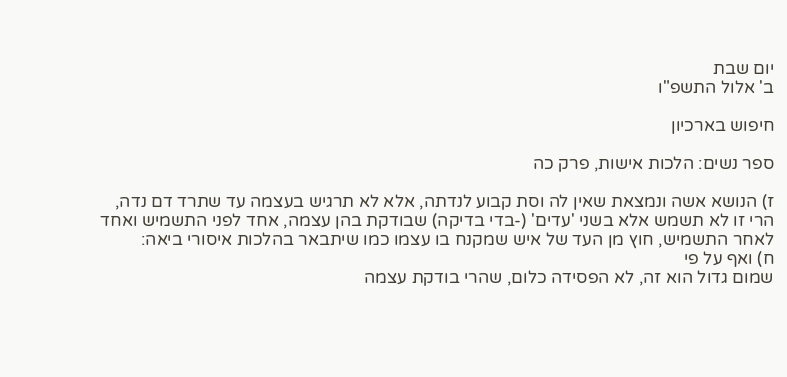יום שבת
ב' אלול התשפ"ו

חיפוש בארכיון

ספר נשים: הלכות אישות, פרק כה

ז) הנושא אשה ונמצאת שאין לה וסת קבוע לנדתה, אלא לא תרגיש בעצמה עד שתרד דם נדה, הרי זו לא תשמש אלא בשני 'עדים' (-בדי בדיקה) שבודקת בהן עצמה, אחד לפני התשמיש ואחד לאחר התשמיש, חוץ מן העד של איש שמקנח בו עצמו כמו שיתבאר בהלכות איסורי ביאה:
ח) ואף על פי
שמום גדול הוא זה, לא הפסידה כלום, שהרי בודקת עצמה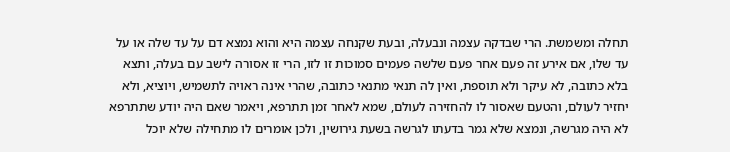תחלה ומשמשת. הרי שבדקה עצמה ונבעלה, ובעת שקנחה עצמה היא והוא נמצא דם על עד שלה או על עד שלו, אם אירע זה פעם אחר פעם שלשה פעמים סמוכות זו לזו, הרי זו אסורה לישב עם בעלה, ותצא בלא כתובה, לא עיקר ולא תוספת, ואין לה תנאי מתנאי כתובה, שהרי אינה ראויה לתשמיש, ויוציא, ולא יחזיר לעולם, והטעם שאסור לו להחזירה לעולם, שמא לאחר זמן תתרפא, ויאמר שאם היה יודע שתתרפא לא היה מגרשה, ונמצא שלא גמר בדעתו לגרשה בשעת גירושין, ולכן אומרים לו מתחילה שלא יוכל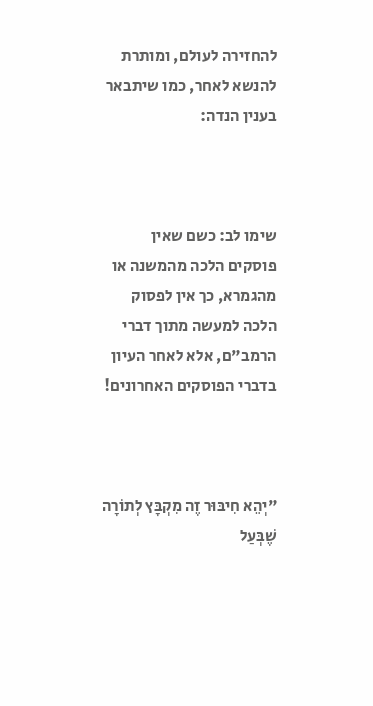להחזירה לעולם, ומותרת להנשא לאחר, כמו שיתבאר בענין הנדה:



שימו לב: כשם שאין פוסקים הלכה מהמשנה או מהגמרא, כך אין לפסוק הלכה למעשה מתוך דברי הרמב"ם, אלא לאחר העיון בדברי הפוסקים האחרונים!



"יְהֵא חִיבּוּר זֶה מִקְבָּץ לְתוֹרָה שֶׁבְּעַל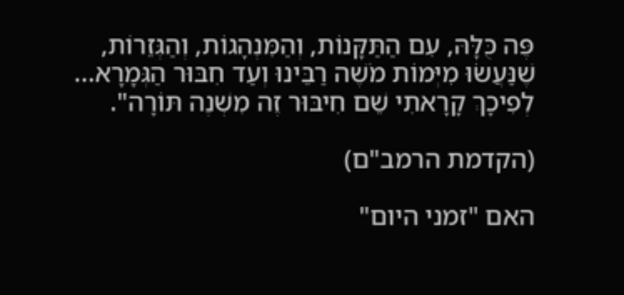פֶּה כֻּלָּהּ, עִם הַתַּקָּנוֹת, וְהַמִּנְהָגוֹת, וְהַגְּזֵרוֹת,
שֶׁנַּעֲשׂוּ מִיְּמוֹת מֹשֶׁה רַבֵּינוּ וְעַד חִבּוּר הַגְּמָרָא... לְפִיכָךְ קָרָאתִי שֵׁם חִיבּוּר זֶה מִשְׁנֶה תּוֹרָה".

(הקדמת הרמב"ם)

האם "זמני היום"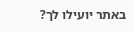באתר יועילו לך?